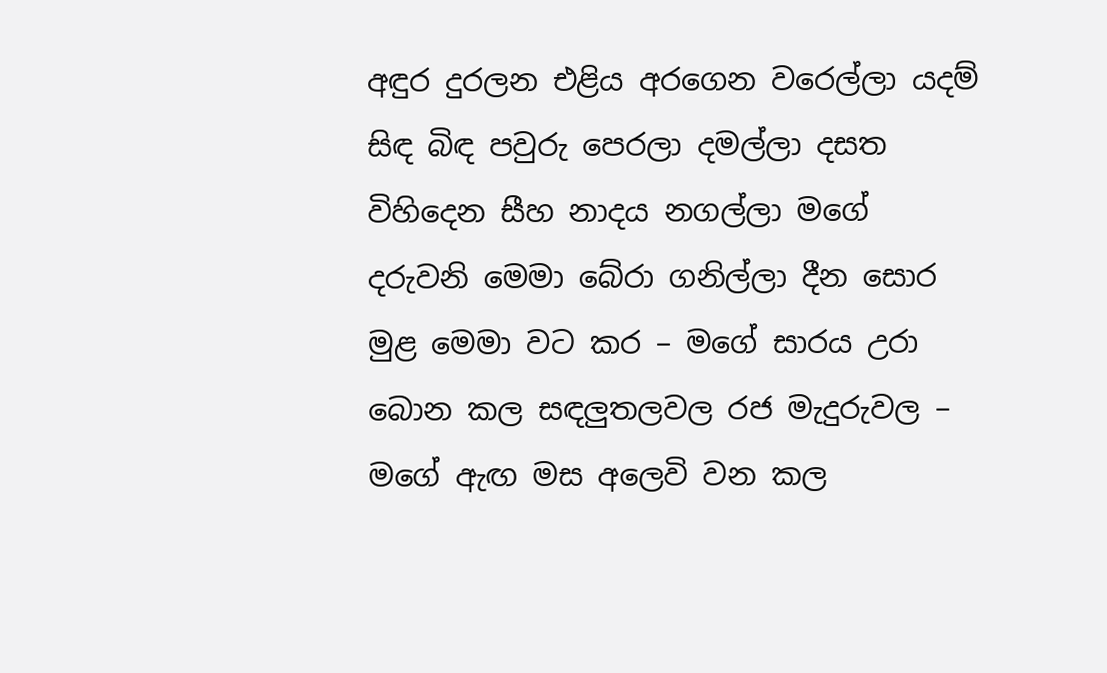අඳුර දුරලන එළිය අරගෙන වරෙල්ලා යදම් සිඳ බිඳ පවුරු පෙරලා දමල්ලා දසත විහිදෙන සීහ නාදය නගල්ලා මගේ දරුවනි මෙමා බේරා ගනිල්ලා දීන සොර මුළ මෙමා වට කර – මගේ සාරය උරා බොන කල සඳලුතලවල රජ මැදුරුවල – මගේ ඇඟ මස අලෙවි වන කල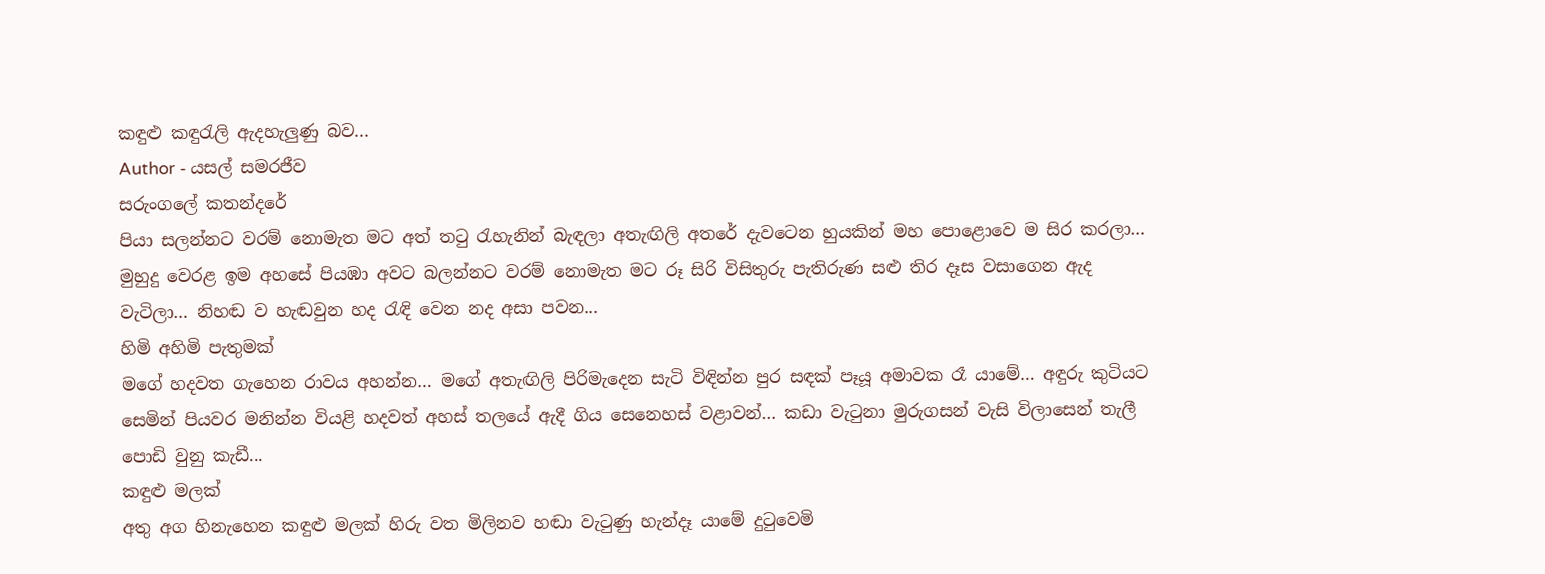කඳුළු කඳුරැලි ඇදහැලුණු බව...
Author - යසල් සමරජීව
සරුංගලේ කතන්දරේ
පියා සලන්නට වරම් නොමැත මට අත් තටු රැහැනින් බැඳලා අතැඟිලි අතරේ දැවටෙන හුයකින් මහ පොළොවෙ ම සිර කරලා… මුහුදු වෙරළ ඉම අහසේ පියඹා අවට බලන්නට වරම් නොමැත මට රූ සිරි විසිතුරු පැතිරුණ සළු තිර දෑස වසාගෙන ඇද වැටිලා… නිහඬ ව හැඬවුන හද රැඳි වෙන නද අසා පවන...
හිමි අහිමි පැතුමක්
මගේ හදවත ගැහෙන රාවය අහන්න… මගේ අතැඟිලි පිරිමැදෙන සැටි විඳින්න පුර සඳක් පෑයූ අමාවක රෑ යාමේ… අඳුරු කුටියට සෙමින් පියවර මනින්න වියළි හදවත් අහස් තලයේ ඇදී ගිය සෙනෙහස් වළාවන්… කඩා වැටුනා මුරුගසන් වැසි විලාසෙන් තැලී පොඩි වුනු කැඩී...
කඳුළු මලක්
අතු අග හිනැහෙන කඳුළු මලක් හිරු වත මිලිනව හඬා වැටුණු හැන්දෑ යාමේ දුටුවෙමි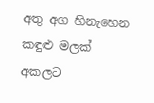අතු අග හිනැහෙන කඳුළු මලක් අකලට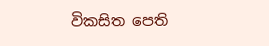විකසිත පෙති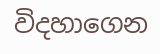විදහාගෙන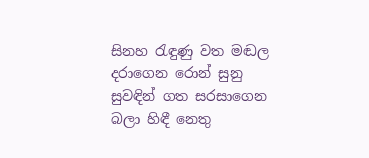සිනහ රැඳුණු වත මඬල දරාගෙන රොන් සුනු සුවඳින් ගත සරසාගෙන බලා හිඳී නෙතු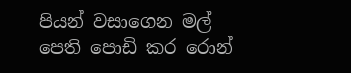පියන් වසාගෙන මල් පෙති පොඩි කර රොන්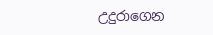උදුරාගෙන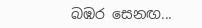බඹර සෙනඟ...